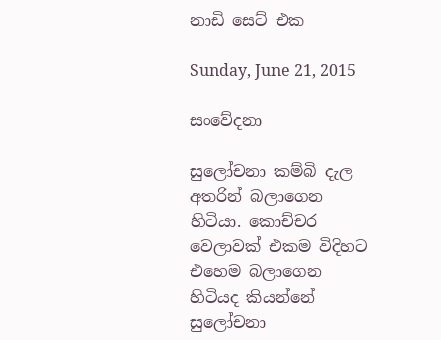නාඩි සෙට් එක

Sunday, June 21, 2015

සංවේදනා

සුලෝචනා කම්බි දැල අතරින් බලාගෙන හිටියා. කොච්චර වෙලාවක් එකම විදිහට එහෙම බලාගෙන හිටියද කියන්නේ සුලෝචනා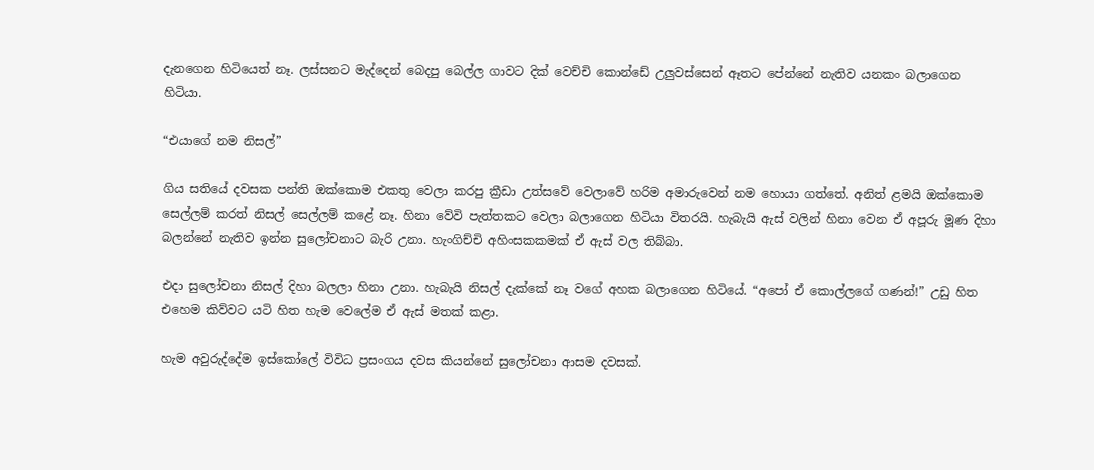දැනගෙන හිටියෙත් නෑ. ලස්සනට මැද්දෙන් බෙදපු බෙල්ල ගාවට දික් වෙච්චි කොන්ඩේ උලුවස්සෙන් ඈතට පේන්නේ නැතිව යනකං බලාගෙන හිටියා.

“එයාගේ නම නිසල්”

ගිය සතියේ දවසක පන්ති ඔක්කොම එකතු වෙලා කරපු ක්‍රීඩා උත්සවේ වෙලාවේ හරිම අමාරුවෙන් නම හොයා ගත්තේ. අනිත් ළමයි ඔක්කොම සෙල්ලම් කරත් නිසල් සෙල්ලම් කළේ නෑ. හිනා වේවි පැත්තකට වෙලා බලාගෙන හිටියා විතරයි. හැබැයි ඇස් වලින් හිනා වෙන ඒ අපූරු මූණ දිහා බලන්නේ නැතිව ඉන්න සුලෝචනාට බැරි උනා. හැංගිච්චි අහිංසකකමක් ඒ ඇස් වල තිබ්බා.

එදා සුලෝචනා නිසල් දිහා බලලා හිනා උනා. හැබැයි නිසල් දැක්කේ නෑ වගේ අහක බලාගෙන හිටියේ. “අපෝ ඒ කොල්ලගේ ගණන්!” උඩු හිත එහෙම කිව්වට යටි හිත හැම වෙලේම ඒ ඇස් මතක් කළා.

හැම අවුරුද්දේම ඉස්කෝලේ විවිධ ප්‍රසංගය දවස කියන්නේ සුලෝචනා ආසම දවසක්.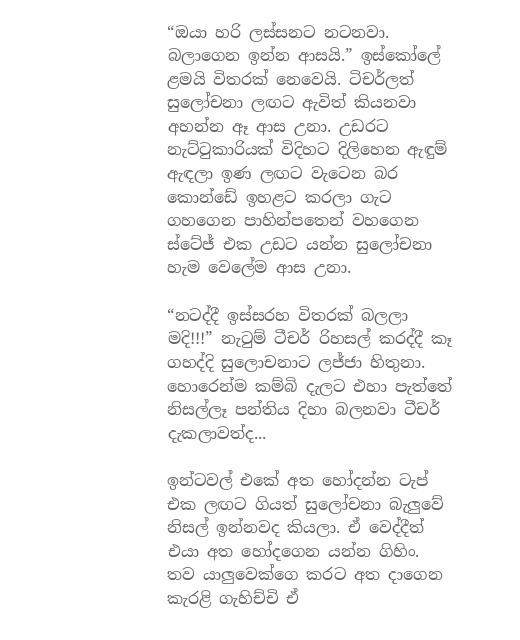“ඔයා හරි ලස්සනට නටනවා. බලාගෙන ඉන්න ආසයි.” ඉස්කෝලේ ළමයි විතරක් නෙවෙයි. ටිචර්ලත් සුලෝචනා ලඟට ඇවිත් කියනවා අහන්න ඈ ආස උනා. උඩරට නැට්ටුකාරියක් විදිහට දිලිහෙන ඇඳුම් ඇඳලා ඉණ ලඟට වැටෙන බර කොන්ඩේ ඉහළට කරලා ගැට ගහගෙන පාහින්පතෙන් වහගෙන ස්ටේජ් එක උඩට යන්න සුලෝචනා හැම වෙලේම ආස උනා.

“නටද්දී ඉස්සරහ විතරක් බලලා මදි!!!” නැටුම් ටීචර් රිහසල් කරද්දී කෑ ගහද්දි සුලොචනාට ලජ්ජා හිතුනා. හොරෙන්ම කම්බි දැලට එහා පැත්තේ නිසල්ලෑ පන්තිය දිහා බලනවා ටීචර් දැකලාවත්ද...

ඉන්ටවල් එකේ අත හෝදන්න ටැප් එක ලඟට ගියත් සුලෝචනා බැලුවේ නිසල් ඉන්නවද කියලා. ඒ වෙද්දීත් එයා අත හෝදගෙන යන්න ගිහිං. තව යාලුවෙක්ගෙ කරට අත දාගෙන කැරළි ගැහිච්චි ඒ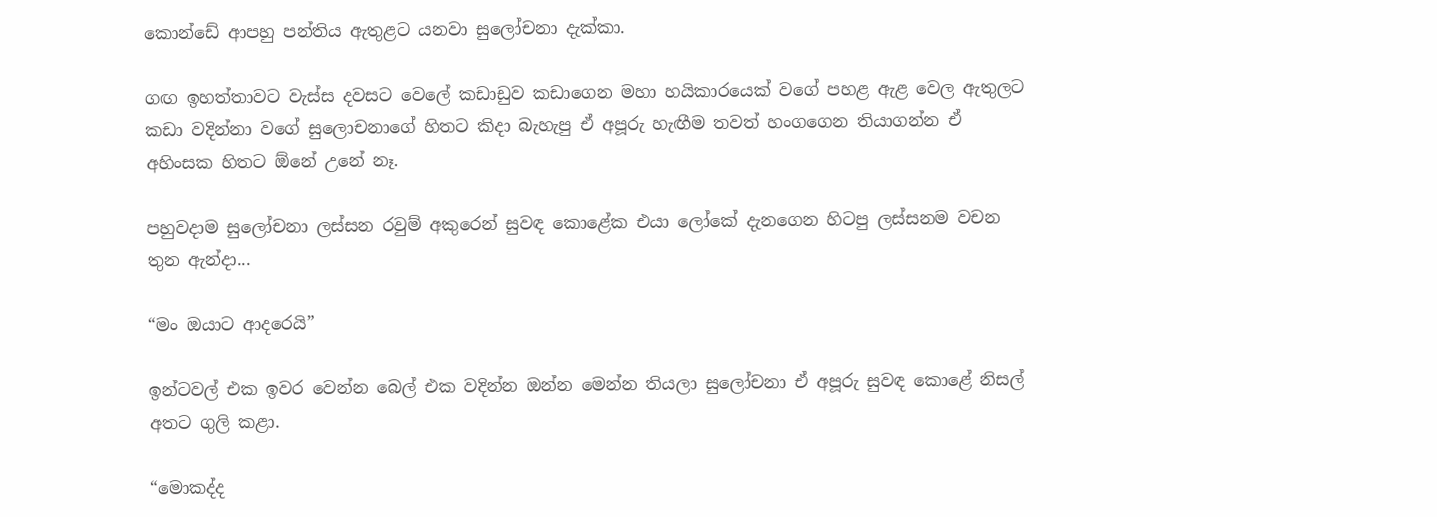කොන්ඩේ ආපහු පන්තිය ඇතුළට යනවා සුලෝචනා දැක්කා.

ගඟ ඉහත්තාවට වැස්ස දවසට වෙලේ කඩාඩුව කඩාගෙන මහා හයිකාරයෙක් වගේ පහළ ඇළ වෙල ඇතුලට කඩා වදින්නා වගේ සුලොචනාගේ හිතට කිදා බැහැපු ඒ අපූරු හැඟීම තවත් හංගගෙන තියාගන්න ඒ අහිංසක හිතට ඕනේ උනේ නෑ.

පහුවදාම සුලෝචනා ලස්සන රවුම් අකුරෙන් සුවඳ කොළේක එයා ලෝකේ දැනගෙන හිටපු ලස්සනම වචන තුන ඇන්දා...

“මං ඔයාට ආදරෙයි”

ඉන්ටවල් එක ඉවර වෙන්න බෙල් එක වදින්න ඔන්න මෙන්න තියලා සුලෝචනා ඒ අපූරු සුවඳ කොළේ නිසල් අතට ගුලි කළා.

“මොකද්ද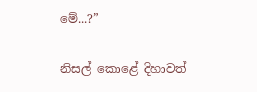මේ...?”

නිසල් කොළේ දිහාවත්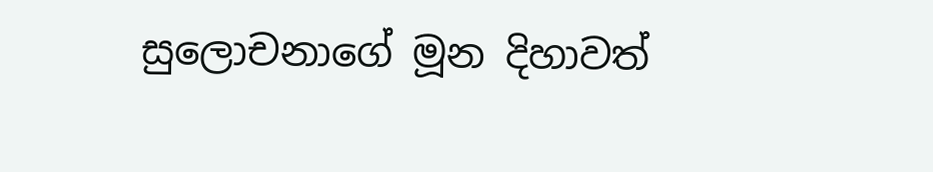සුලොචනාගේ මූන දිහාවත්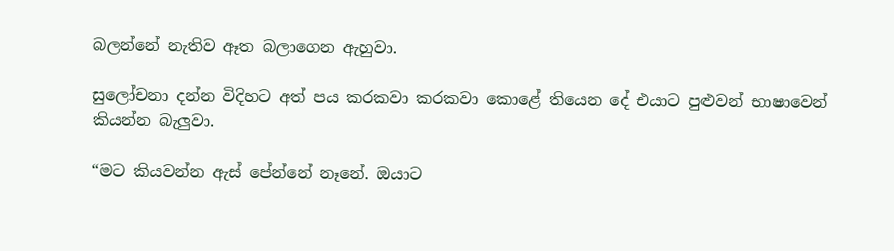බලන්නේ නැතිව ඈත බලාගෙන ඇහුවා.

සුලෝචනා දන්න විදිහට අත් පය කරකවා කරකවා කොළේ තියෙන දේ එයාට පුළුවන් භාෂාවෙන් කියන්න බැලුවා.

“මට කියවන්න ඇස් පේන්නේ නෑනේ. ඔයාට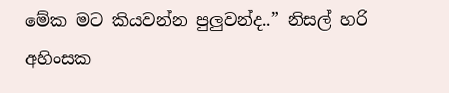මේක මට කියවන්න පුලුවන්ද..” නිසල් හරි අහිංසක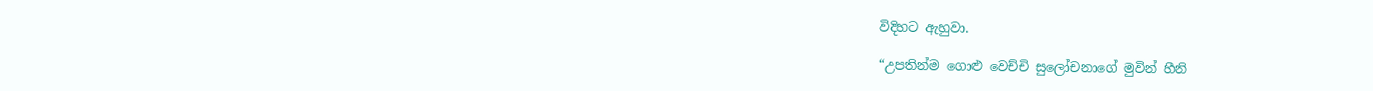විදිහට ඇහුවා.

“උපතින්ම ගොළු වෙච්චි සුලෝචනාගේ මුවින් හීනි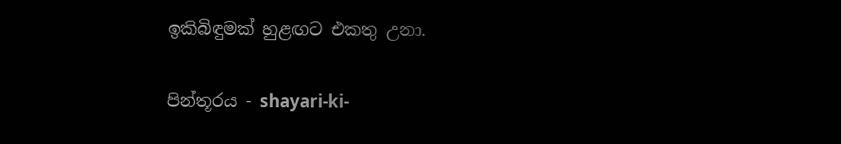ඉකිබිඳුමක් හුළඟට එකතු උනා.


පින්තූරය - shayari-ki-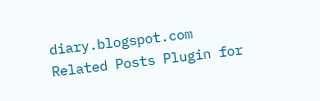diary.blogspot.com
Related Posts Plugin for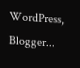WordPress, Blogger...